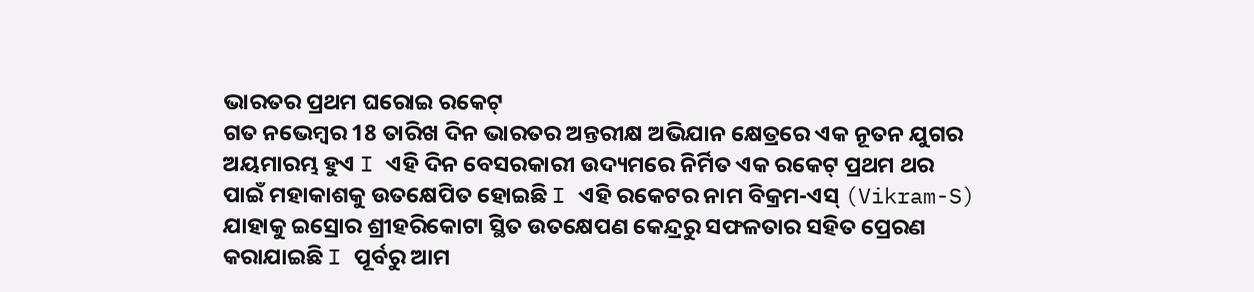ଭାରତର ପ୍ରଥମ ଘରୋଇ ରକେଟ୍
ଗତ ନଭେମ୍ବର 18 ତାରିଖ ଦିନ ଭାରତର ଅନ୍ତରୀକ୍ଷ ଅଭିଯାନ କ୍ଷେତ୍ରରେ ଏକ ନୂତନ ଯୁଗର ଅୟମାରମ୍ଭ ହୁଏ I ଏହି ଦିନ ବେସରକାରୀ ଉଦ୍ୟମରେ ନିର୍ମିତ ଏକ ରକେଟ୍ ପ୍ରଥମ ଥର ପାଇଁ ମହାକାଶକୁ ଉତକ୍ଷେପିତ ହୋଇଛି I ଏହି ରକେଟର ନାମ ବିକ୍ରମ-ଏସ୍ (Vikram-S) ଯାହାକୁ ଇସ୍ରୋର ଶ୍ରୀହରିକୋଟା ସ୍ଥିତ ଉତକ୍ଷେପଣ କେନ୍ଦ୍ରରୁ ସଫଳତାର ସହିତ ପ୍ରେରଣ କରାଯାଇଛି I ପୂର୍ବରୁ ଆମ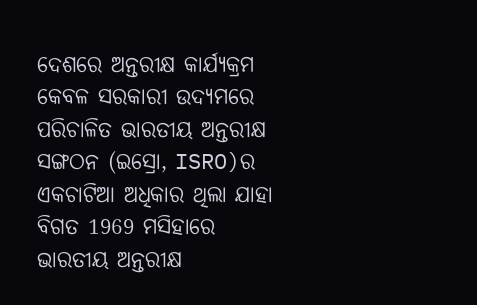ଦେଶରେ ଅନ୍ତରୀକ୍ଷ କାର୍ଯ୍ୟକ୍ରମ କେବଳ ସରକାରୀ ଉଦ୍ୟମରେ ପରିଚାଳିତ ଭାରତୀୟ ଅନ୍ତରୀକ୍ଷ ସଙ୍ଗଠନ (ଇସ୍ରୋ, ISRO)ର ଏକଚାଟିଆ ଅଧିକାର ଥିଲା ଯାହା ବିଗତ 1969 ମସିହାରେ ଭାରତୀୟ ଅନ୍ତରୀକ୍ଷ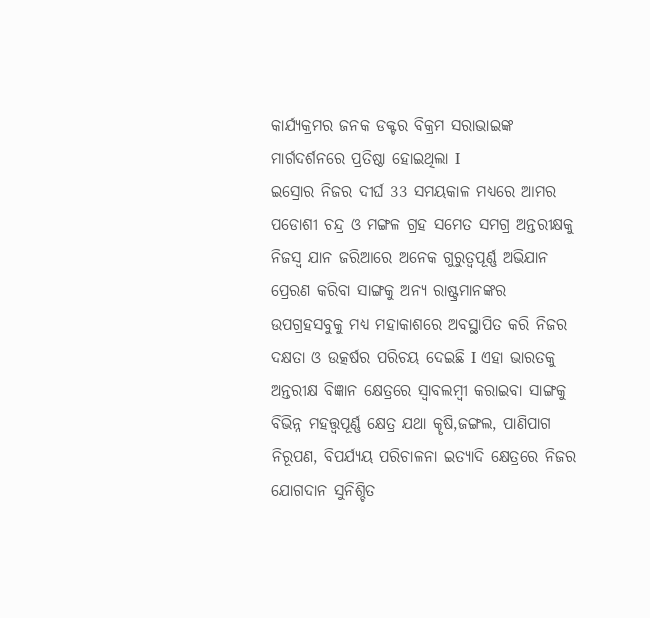କାର୍ଯ୍ୟକ୍ରମର ଜନକ ଡକ୍ଟର ବିକ୍ରମ ସରାଭାଇଙ୍କ ମାର୍ଗଦର୍ଶନରେ ପ୍ରତିଷ୍ଠା ହୋଇଥିଲା I
ଇସ୍ରୋର ନିଜର ଦୀର୍ଘ 33 ସମୟକାଳ ମଧ୍ୟରେ ଆମର ପଡୋଶୀ ଚନ୍ଦ୍ର ଓ ମଙ୍ଗଳ ଗ୍ରହ ସମେତ ସମଗ୍ର ଅନ୍ତରୀକ୍ଷକୁ ନିଜସ୍ୱ ଯାନ ଜରିଆରେ ଅନେକ ଗୁରୁତ୍ୱପୂର୍ଣ୍ଣ ଅଭିଯାନ ପ୍ରେରଣ କରିବା ସାଙ୍ଗକୁ ଅନ୍ୟ ରାଷ୍ଟ୍ରମାନଙ୍କର ଉପଗ୍ରହସବୁକୁ ମଧ୍ୟ ମହାକାଶରେ ଅବସ୍ଥାପିତ କରି ନିଜର ଦକ୍ଷତା ଓ ଉତ୍କର୍ଷର ପରିଚୟ ଦେଇଛି I ଏହା ଭାରତକୁ ଅନ୍ତରୀକ୍ଷ ବିଜ୍ଞାନ କ୍ଷେତ୍ରରେ ସ୍ୱାବଲମ୍ବୀ କରାଇବା ସାଙ୍ଗକୁ ବିଭିନ୍ନ ମହତ୍ତ୍ୱପୂର୍ଣ୍ଣ କ୍ଷେତ୍ର ଯଥା କୄଷି,ଜଙ୍ଗଲ, ପାଣିପାଗ ନିରୂପଣ, ବିପର୍ଯ୍ୟୟ ପରିଚାଳନା ଇତ୍ୟାଦି କ୍ଷେତ୍ରରେ ନିଜର ଯୋଗଦାନ ସୁନିଶ୍ଚିତ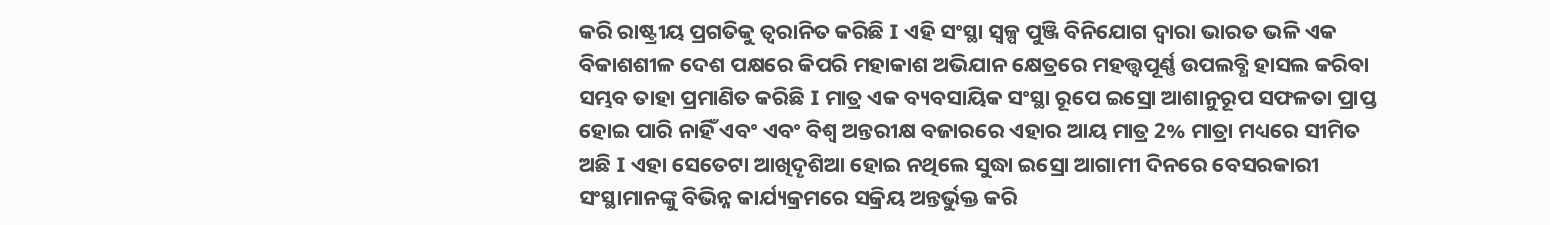କରି ରାଷ୍ଟ୍ରୀୟ ପ୍ରଗତିକୁ ତ୍ୱରାନିତ କରିଛି I ଏହି ସଂସ୍ଥା ସ୍ୱଳ୍ପ ପୁଞ୍ଜି ବିନିଯୋଗ ଦ୍ୱାରା ଭାରତ ଭଳି ଏକ ବିକାଶଶୀଳ ଦେଶ ପକ୍ଷରେ କିପରି ମହାକାଶ ଅଭିଯାନ କ୍ଷେତ୍ରରେ ମହତ୍ତ୍ୱପୂର୍ଣ୍ଣ ଉପଲବ୍ଧି ହାସଲ କରିବା ସମ୍ଭବ ତାହା ପ୍ରମାଣିତ କରିଛି I ମାତ୍ର ଏକ ବ୍ୟବସାୟିକ ସଂସ୍ଥା ରୂପେ ଇସ୍ରୋ ଆଶାନୁରୂପ ସଫଳତା ପ୍ରାପ୍ତ ହୋଇ ପାରି ନାହିଁ ଏବଂ ଏବଂ ବିଶ୍ୱ ଅନ୍ତରୀକ୍ଷ ବଜାରରେ ଏହାର ଆୟ ମାତ୍ର 2% ମାତ୍ରା ମଧ୍ୟରେ ସୀମିତ ଅଛି I ଏହା ସେତେଟା ଆଖିଦୄଶିଆ ହୋଇ ନଥିଲେ ସୁଦ୍ଧା ଇସ୍ରୋ ଆଗାମୀ ଦିନରେ ବେସରକାରୀ ସଂସ୍ଥାମାନଙ୍କୁ ବିଭିନ୍ନ କାର୍ଯ୍ୟକ୍ରମରେ ସକ୍ରିୟ ଅନ୍ତର୍ଭୁକ୍ତ କରି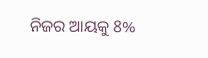ନିଜର ଆୟକୁ 8%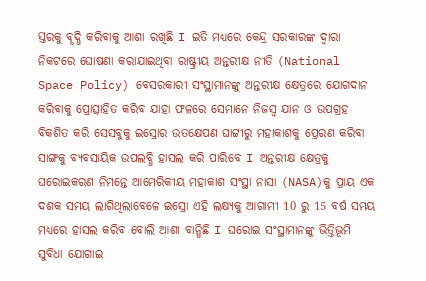ସ୍ତରକୁ ବୄଦ୍ଧି କରିବାକୁ ଆଶା ରଖିଛି I ଇତି ମଧ୍ୟରେ କେନ୍ଦ୍ର ସରକାରଙ୍କ ଦ୍ୱାରା ନିକଟରେ ଘୋଷଣା କରାଯାଇଥିବା ରାଷ୍ଟ୍ରୀୟ ଅନ୍ତରୀକ୍ଷ ନୀତି (National Space Policy) ବେସରକାରୀ ସଂସ୍ଥାମାନଙ୍କୁ ଅନ୍ତରୀକ୍ଷ କ୍ଷେତ୍ରରେ ଯୋଗଦାନ କରିବାକୁ ପ୍ରୋତ୍ସାହିତ କରିବ ଯାହା ଫଳରେ ସେମାନେ ନିଜସ୍ୱ ଯାନ ଓ ଉପଗ୍ରହ ବିକଶିତ କରି ସେସବୁକୁ ଇସ୍ରୋର ଉତକ୍ଷେପଣ ଘାଟ୍ଟୀରୁ ମହାକାଶକୁ ପ୍ରେରଣ କରିବା ସାଙ୍ଗକୁ ବ୍ୟବସାୟିକ ଉପଲବ୍ଧି ହାସଲ କରି ପାରିବେ I ଅନ୍ତରୀକ୍ଷ କ୍ଷେତ୍ରକୁ ଘରୋଇକରଣ ନିମନ୍ତେ ଆମେରିକୀୟ ମହାକାଶ ସଂସ୍ଥା ନାସା (NASA)କୁ ପ୍ରାୟ ଏକ ଦଶକ ସମୟ ଲାଗିଥିଲାବେଳେ ଇସ୍ରୋ ଏହି ଲକ୍ଷ୍ୟକୁ ଆଗାମୀ 10 ରୁ 15 ବର୍ଷ ସମୟ ମଧ୍ୟରେ ହାସଲ କରିବ ବୋଲି ଆଶା ବାନ୍ଧିଛି I ଘରୋଇ ସଂସ୍ଥାମାନଙ୍କୁ ଭିତ୍ତିଭୂମି ସୁବିଧା ଯୋଗାଇ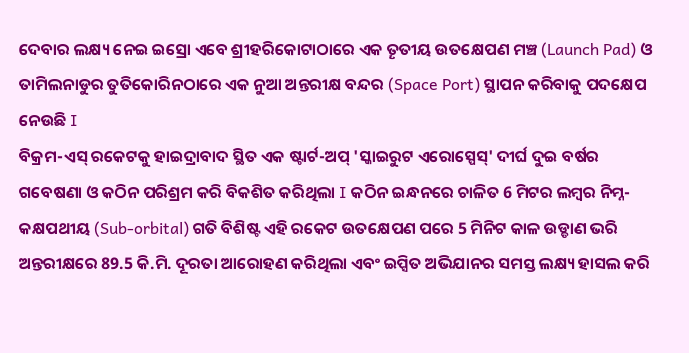ଦେବାର ଲକ୍ଷ୍ୟ ନେଇ ଇସ୍ରୋ ଏବେ ଶ୍ରୀହରିକୋଟାଠାରେ ଏକ ତୄତୀୟ ଉତକ୍ଷେପଣ ମଞ୍ଚ (Launch Pad) ଓ ତାମିଲନାଡୁର ତୁତିକୋରିନଠାରେ ଏକ ନୁଆ ଅନ୍ତରୀକ୍ଷ ବନ୍ଦର (Space Port) ସ୍ଥାପନ କରିବାକୁ ପଦକ୍ଷେପ ନେଉଛି I
ବିକ୍ରମ-ଏସ୍ ରକେଟକୁ ହାଇଦ୍ରାବାଦ ସ୍ଥିତ ଏକ ଷ୍ଟାର୍ଟ-ଅପ୍ 'ସ୍କାଇରୁଟ ଏରୋସ୍ପେସ୍' ଦୀର୍ଘ ଦୁଇ ବର୍ଷର ଗବେଷଣା ଓ କଠିନ ପରିଶ୍ରମ କରି ବିକଶିତ କରିଥିଲା I କଠିନ ଇନ୍ଧନରେ ଚାଳିତ 6 ମିଟର ଲମ୍ବର ନିମ୍ନ-କକ୍ଷପଥୀୟ (Sub-orbital) ଗତି ବିଶିଷ୍ଟ ଏହି ରକେଟ ଉତକ୍ଷେପଣ ପରେ 5 ମିନିଟ କାଳ ଉଡ୍ଡାଣ ଭରି ଅନ୍ତରୀକ୍ଷରେ 89.5 କି.ମି. ଦୂରତା ଆରୋହଣ କରିଥିଲା ଏବଂ ଇପ୍ସିତ ଅଭିଯାନର ସମସ୍ତ ଲକ୍ଷ୍ୟ ହାସଲ କରି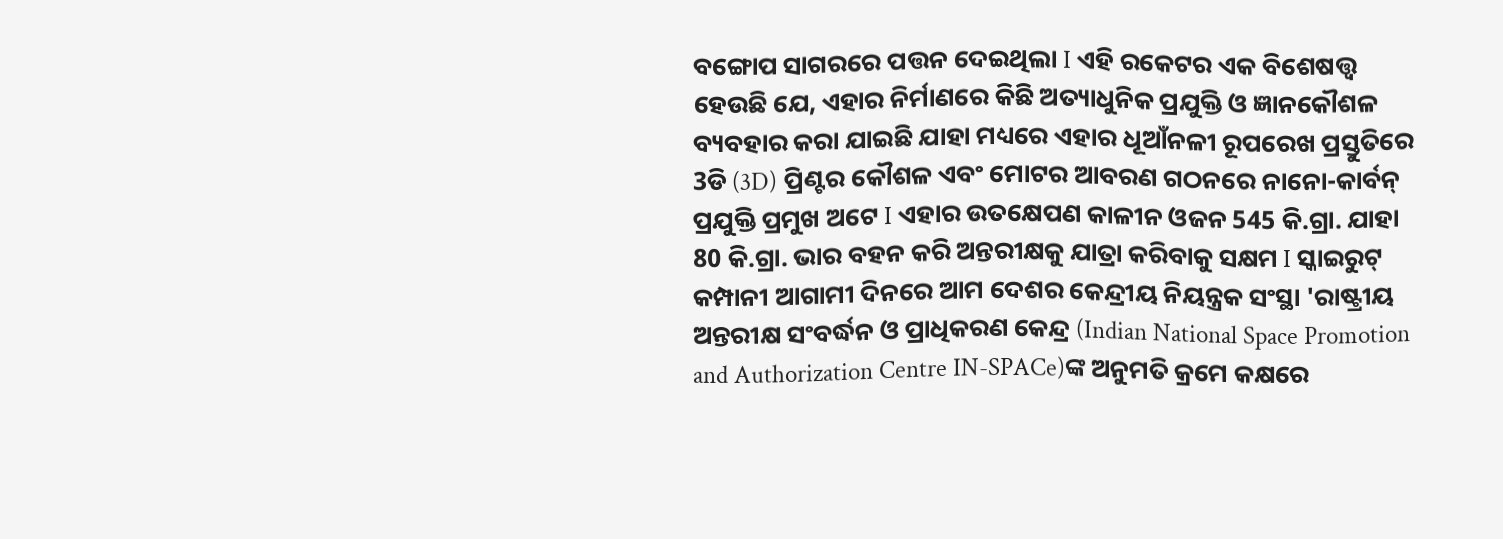ବଙ୍ଗୋପ ସାଗରରେ ପତ୍ତନ ଦେଇଥିଲା I ଏହି ରକେଟର ଏକ ବିଶେଷତ୍ତ୍ୱ ହେଉଛି ଯେ, ଏହାର ନିର୍ମାଣରେ କିଛି ଅତ୍ୟାଧୁନିକ ପ୍ରଯୁକ୍ତି ଓ ଜ୍ଞାନକୌଶଳ ବ୍ୟବହାର କରା ଯାଇଛି ଯାହା ମଧ୍ୟରେ ଏହାର ଧୂଆଁନଳୀ ରୂପରେଖ ପ୍ରସ୍ତୁତିରେ 3ଡି (3D) ପ୍ରିଣ୍ଟର କୌଶଳ ଏବଂ ମୋଟର ଆବରଣ ଗଠନରେ ନାନୋ-କାର୍ବନ୍ ପ୍ରଯୁକ୍ତି ପ୍ରମୁଖ ଅଟେ I ଏହାର ଉତକ୍ଷେପଣ କାଳୀନ ଓଜନ 545 କି.ଗ୍ରା. ଯାହା 80 କି.ଗ୍ରା. ଭାର ବହନ କରି ଅନ୍ତରୀକ୍ଷକୁ ଯାତ୍ରା କରିବାକୁ ସକ୍ଷମ I ସ୍କାଇରୁଟ୍ କମ୍ପାନୀ ଆଗାମୀ ଦିନରେ ଆମ ଦେଶର କେନ୍ଦ୍ରୀୟ ନିୟନ୍ତ୍ରକ ସଂସ୍ଥା 'ରାଷ୍ଟ୍ରୀୟ ଅନ୍ତରୀକ୍ଷ ସଂବର୍ଦ୍ଧନ ଓ ପ୍ରାଧିକରଣ କେନ୍ଦ୍ର (Indian National Space Promotion and Authorization Centre IN-SPACe)ଙ୍କ ଅନୁମତି କ୍ରମେ କକ୍ଷରେ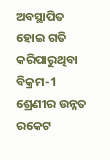ଅବସ୍ଥାପିତ ହୋଇ ଗତି କରିପାରୁଥିବା ବିକ୍ରମ-1 ଶ୍ରେଣୀର ଉନ୍ନତ ରକେଟ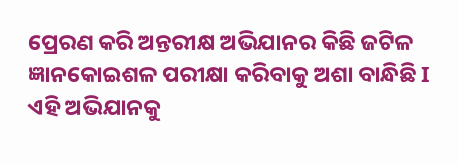ପ୍ରେରଣ କରି ଅନ୍ତରୀକ୍ଷ ଅଭିଯାନର କିଛି ଜଟିଳ ଜ୍ଞାନକୋଇଶଳ ପରୀକ୍ଷା କରିବାକୁ ଅଶା ବାନ୍ଧିଛି I ଏହି ଅଭିଯାନକୁ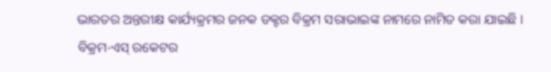ଭାରତର ଅନ୍ତରୀକ୍ଷ କାର୍ଯ୍ୟକ୍ରମର ଜନକ ଡକ୍ଟର ବିକ୍ରମ ସରାଭାଇଙ୍କ ନାମରେ ନାମିତ କରା ଯାଇଛି I
ବିକ୍ରମ-ଏସ୍ ରକେଟର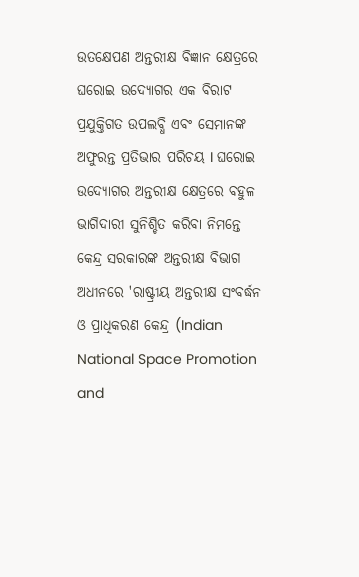ଉତକ୍ଷେପଣ ଅନ୍ତରୀକ୍ଷ ବିଜ୍ଞାନ କ୍ଷେତ୍ରରେ ଘରୋଇ ଉଦ୍ୟୋଗର ଏକ ବିରାଟ ପ୍ରଯୁକ୍ତିଗତ ଉପଲବ୍ଧି ଏବଂ ସେମାନଙ୍କ ଅଫୁରନ୍ତ ପ୍ରତିଭାର ପରିଚୟ I ଘରୋଇ ଉଦ୍ୟୋଗର ଅନ୍ତରୀକ୍ଷ କ୍ଷେତ୍ରରେ ବହୁଳ ଭାଗିଦାରୀ ସୁନିଶ୍ଚିତ କରିବା ନିମନ୍ତେ କେନ୍ଦ୍ର ସରକାରଙ୍କ ଅନ୍ତରୀକ୍ଷ ବିଭାଗ ଅଧୀନରେ 'ରାଷ୍ଟ୍ରୀୟ ଅନ୍ତରୀକ୍ଷ ସଂବର୍ଦ୍ଧନ ଓ ପ୍ରାଧିକରଣ କେନ୍ଦ୍ର (Indian National Space Promotion and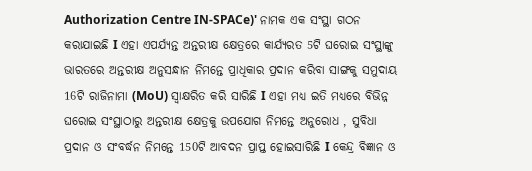Authorization Centre IN-SPACe)' ନାମକ ଏକ ସଂସ୍ଥା ଗଠନ କରାଯାଇଛି I ଏହା ଏପର୍ଯ୍ୟନ୍ତ ଅନ୍ତରୀକ୍ଷ କ୍ଷେତ୍ରରେ କାର୍ଯ୍ୟରତ 5ଟି ଘରୋଇ ସଂସ୍ଥାଙ୍କୁ ଭାରତରେ ଅନ୍ତରୀକ୍ଷ ଅନୁସନ୍ଧାନ ନିମନ୍ତେ ପ୍ରାଧିକାର ପ୍ରଦାନ କରିବା ସାଙ୍ଗକୁ ସମୁଦାୟ 16ଟି ରାଜିନାମା (MoU) ସ୍ୱାକ୍ଷରିତ କରି ସାରିଛି I ଏହା ମଧ୍ୟ ଇତି ମଧ୍ୟରେ ବିଭିନ୍ନ ଘରୋଇ ସଂସ୍ଥାଠାରୁ ଅନ୍ତରୀକ୍ଷ କ୍ଷେତ୍ରକୁ ଉପଯୋଗ ନିମନ୍ତେ ଅନୁରୋଧ , ସୁବିଧା ପ୍ରଦାନ ଓ ସଂବର୍ଦ୍ଧନ ନିମନ୍ତେ 150ଟି ଆବଦନ ପ୍ରାପ୍ତ ହୋଇସାରିଛି I କେନ୍ଦ୍ର ବିଜ୍ଞାନ ଓ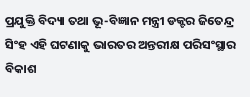ପ୍ରଯୁକ୍ତି ବିଦ୍ୟା ତଥା ଭୂ-ବିଜ୍ଞାନ ମନ୍ତ୍ରୀ ଡକ୍ଟର ଜିତେନ୍ଦ୍ର ସିଂହ ଏହି ଘଟଣାକୁ ଭାରତର ଅନ୍ତରୀକ୍ଷ ପରିସଂସ୍ଥାର ବିକାଶ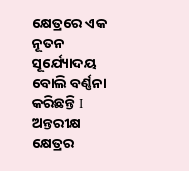କ୍ଷେତ୍ରରେ ଏକ ନୂତନ ସୂର୍ଯ୍ୟୋଦୟ ବୋଲି ବର୍ଣ୍ଣନା କରିଛନ୍ତି I
ଅନ୍ତରୀକ୍ଷ କ୍ଷେତ୍ରର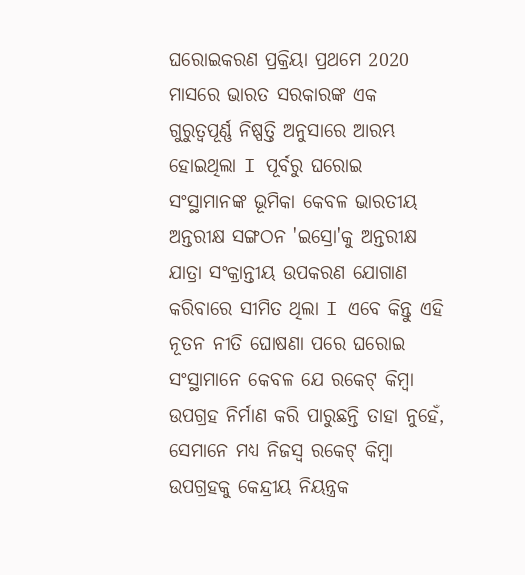ଘରୋଇକରଣ ପ୍ରକ୍ରିୟା ପ୍ରଥମେ 2020 ମାସରେ ଭାରତ ସରକାରଙ୍କ ଏକ ଗୁରୁତ୍ୱପୂର୍ଣ୍ଣ ନିଷ୍ପତ୍ତି ଅନୁସାରେ ଆରମ୍ଭ ହୋଇଥିଲା I ପୂର୍ବରୁ ଘରୋଇ ସଂସ୍ଥାମାନଙ୍କ ଭୂମିକା କେବଳ ଭାରତୀୟ ଅନ୍ତରୀକ୍ଷ ସଙ୍ଗଠନ 'ଇସ୍ରୋ'କୁ ଅନ୍ତରୀକ୍ଷ ଯାତ୍ରା ସଂକ୍ରାନ୍ତୀୟ ଉପକରଣ ଯୋଗାଣ କରିବାରେ ସୀମିତ ଥିଲା I ଏବେ କିନ୍ତୁ ଏହି ନୂତନ ନୀତି ଘୋଷଣା ପରେ ଘରୋଇ ସଂସ୍ଥାମାନେ କେବଳ ଯେ ରକେଟ୍ କିମ୍ବା ଉପଗ୍ରହ ନିର୍ମାଣ କରି ପାରୁଛନ୍ତି ତାହା ନୁହେଁ, ସେମାନେ ମଧ୍ୟ ନିଜସ୍ୱ ରକେଟ୍ କିମ୍ବା ଉପଗ୍ରହକୁ କେନ୍ଦ୍ରୀୟ ନିୟନ୍ତ୍ରକ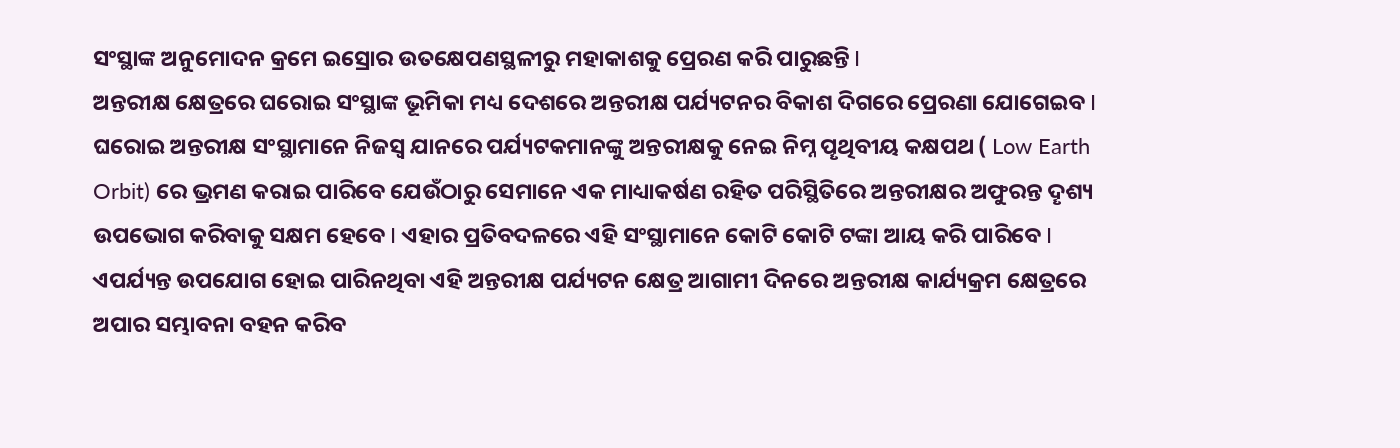ସଂସ୍ଥାଙ୍କ ଅନୁମୋଦନ କ୍ରମେ ଇସ୍ରୋର ଉତକ୍ଷେପଣସ୍ଥଳୀରୁ ମହାକାଶକୁ ପ୍ରେରଣ କରି ପାରୁଛନ୍ତି I
ଅନ୍ତରୀକ୍ଷ କ୍ଷେତ୍ରରେ ଘରୋଇ ସଂସ୍ଥାଙ୍କ ଭୂମିକା ମଧ୍ୟ ଦେଶରେ ଅନ୍ତରୀକ୍ଷ ପର୍ଯ୍ୟଟନର ବିକାଶ ଦିଗରେ ପ୍ରେରଣା ଯୋଗେଇବ I ଘରୋଇ ଅନ୍ତରୀକ୍ଷ ସଂସ୍ଥାମାନେ ନିଜସ୍ୱ ଯାନରେ ପର୍ଯ୍ୟଟକମାନଙ୍କୁ ଅନ୍ତରୀକ୍ଷକୁ ନେଇ ନିମ୍ନ ପୄଥିବୀୟ କକ୍ଷପଥ ( Low Earth Orbit) ରେ ଭ୍ରମଣ କରାଇ ପାରିବେ ଯେଉଁଠାରୁ ସେମାନେ ଏକ ମାଧ୍ୟାକର୍ଷଣ ରହିତ ପରିସ୍ଥିତିରେ ଅନ୍ତରୀକ୍ଷର ଅଫୁରନ୍ତ ଦୄଶ୍ୟ ଉପଭୋଗ କରିବାକୁ ସକ୍ଷମ ହେବେ I ଏହାର ପ୍ରତିବଦଳରେ ଏହି ସଂସ୍ଥାମାନେ କୋଟି କୋଟି ଟଙ୍କା ଆୟ କରି ପାରିବେ I ଏପର୍ଯ୍ୟନ୍ତ ଉପଯୋଗ ହୋଇ ପାରିନଥିବା ଏହି ଅନ୍ତରୀକ୍ଷ ପର୍ଯ୍ୟଟନ କ୍ଷେତ୍ର ଆଗାମୀ ଦିନରେ ଅନ୍ତରୀକ୍ଷ କାର୍ଯ୍ୟକ୍ରମ କ୍ଷେତ୍ରରେ ଅପାର ସମ୍ଭାବନା ବହନ କରିବ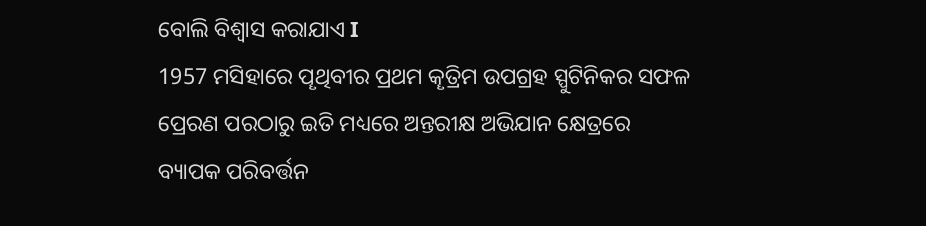ବୋଲି ବିଶ୍ୱାସ କରାଯାଏ I
1957 ମସିହାରେ ପୄଥିବୀର ପ୍ରଥମ କୄତ୍ରିମ ଉପଗ୍ରହ ସ୍ପୁଟିନିକର ସଫଳ ପ୍ରେରଣ ପରଠାରୁ ଇତି ମଧ୍ୟରେ ଅନ୍ତରୀକ୍ଷ ଅଭିଯାନ କ୍ଷେତ୍ରରେ ବ୍ୟାପକ ପରିବର୍ତ୍ତନ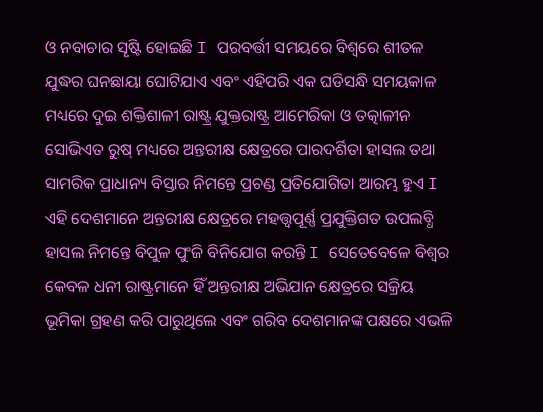ଓ ନବାଚାର ସୄଷ୍ଟି ହୋଇଛି I ପରବର୍ତ୍ତୀ ସମୟରେ ବିଶ୍ୱରେ ଶୀତଳ ଯୁଦ୍ଧର ଘନଛାୟା ଘୋଟିଯାଏ ଏବଂ ଏହିପରି ଏକ ଘଡିସନ୍ଧି ସମୟକାଳ ମଧ୍ୟରେ ଦୁଇ ଶକ୍ତିଶାଳୀ ରାଷ୍ଟ୍ର ଯୁକ୍ତରାଷ୍ଟ୍ର ଆମେରିକା ଓ ତତ୍କାଳୀନ ସୋଭିଏତ ରୁଷ୍ ମଧ୍ୟରେ ଅନ୍ତରୀକ୍ଷ କ୍ଷେତ୍ରରେ ପାରଦର୍ଶିତା ହାସଲ ତଥା ସାମରିକ ପ୍ରାଧାନ୍ୟ ବିସ୍ତାର ନିମନ୍ତେ ପ୍ରଚଣ୍ଡ ପ୍ରତିଯୋଗିତା ଆରମ୍ଭ ହୁଏ I ଏହି ଦେଶମାନେ ଅନ୍ତରୀକ୍ଷ କ୍ଷେତ୍ରରେ ମହତ୍ତ୍ୱପୂର୍ଣ୍ଣ ପ୍ରଯୁକ୍ତିଗତ ଉପଲବ୍ଧି ହାସଲ ନିମନ୍ତେ ବିପୁଳ ପୁଂଜି ବିନିଯୋଗ କରନ୍ତି I ସେତେବେଳେ ବିଶ୍ୱର କେବଳ ଧନୀ ରାଷ୍ଟ୍ରମାନେ ହିଁ ଅନ୍ତରୀକ୍ଷ ଅଭିଯାନ କ୍ଷେତ୍ରରେ ସକ୍ରିୟ ଭୂମିକା ଗ୍ରହଣ କରି ପାରୁଥିଲେ ଏବଂ ଗରିବ ଦେଶମାନଙ୍କ ପକ୍ଷରେ ଏଭଳି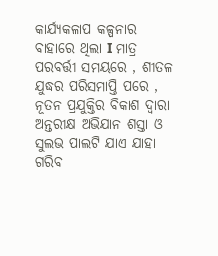କାର୍ଯ୍ୟକଳାପ କଳ୍ପନାର ବାହାରେ ଥିଲା I ମାତ୍ର ପରବର୍ତ୍ତୀ ସମୟରେ , ଶୀତଳ ଯୁଦ୍ଧର ପରିସମାପ୍ତି ପରେ , ନୂତନ ପ୍ରଯୁକ୍ତିର ବିକାଶ ଦ୍ୱାରା ଅନ୍ତରୀକ୍ଷ ଅଭିଯାନ ଶସ୍ତା ଓ ସୁଲଭ ପାଲଟି ଯାଏ ଯାହା ଗରିବ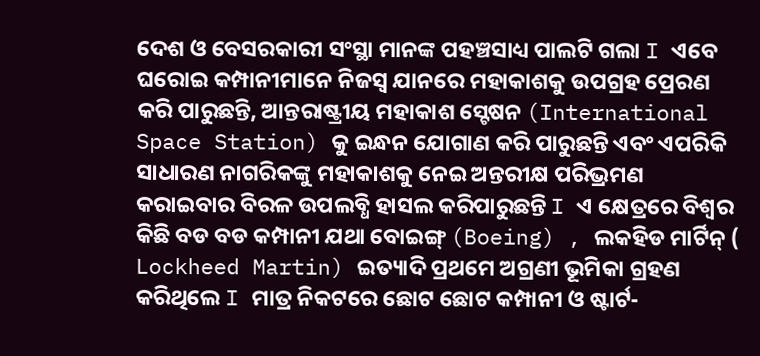ଦେଶ ଓ ବେସରକାରୀ ସଂସ୍ଥା ମାନଙ୍କ ପହଞ୍ଚସାଧ୍ୟ ପାଲଟି ଗଲା I ଏବେ ଘରୋଇ କମ୍ପାନୀମାନେ ନିଜସ୍ୱ ଯାନରେ ମହାକାଶକୁ ଉପଗ୍ରହ ପ୍ରେରଣ କରି ପାରୁଛନ୍ତି, ଆନ୍ତରାଷ୍ଟ୍ରୀୟ ମହାକାଶ ସ୍ଟେଷନ (International Space Station) କୁ ଇନ୍ଧନ ଯୋଗାଣ କରି ପାରୁଛନ୍ତି ଏବଂ ଏପରିକି ସାଧାରଣ ନାଗରିକଙ୍କୁ ମହାକାଶକୁ ନେଇ ଅନ୍ତରୀକ୍ଷ ପରିଭ୍ରମଣ କରାଇବାର ବିରଳ ଉପଲବ୍ଧି ହାସଲ କରିପାରୁଛନ୍ତି I ଏ କ୍ଷେତ୍ରରେ ବିଶ୍ୱର କିଛି ବଡ ବଡ କମ୍ପାନୀ ଯଥା ବୋଇଙ୍ଗ୍ (Boeing) , ଲକହିଡ ମାର୍ଟିନ୍ ( Lockheed Martin) ଇତ୍ୟାଦି ପ୍ରଥମେ ଅଗ୍ରଣୀ ଭୂମିକା ଗ୍ରହଣ କରିଥିଲେ I ମାତ୍ର ନିକଟରେ ଛୋଟ ଛୋଟ କମ୍ପାନୀ ଓ ଷ୍ଟାର୍ଟ-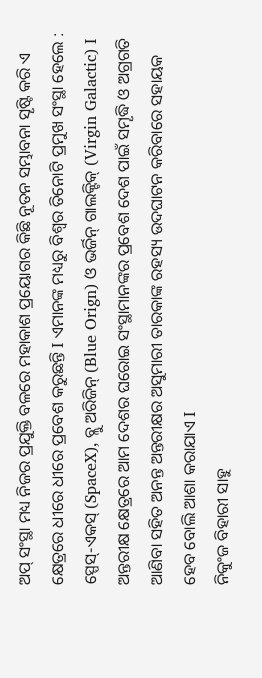ଅପ୍ ସଂସ୍ଥା ମଧ୍ୟ ନିଜର ପ୍ରଯୁକ୍ତି ବଳରେ ମହାକାଶ ପ୍ରୟୋଗର କିଛି ନୂତନ ସମ୍ଭାବନା ସୄଷ୍ଟି କରି ଏ କ୍ଷେତ୍ରରେ ଧୀରେ ଧୀରେ ପ୍ରବେଶ କରୁଛନ୍ତି I ଏମାନଙ୍କ ମଧ୍ୟରୁ ବିଶ୍ୱର ତିନୋଟି ପ୍ରମୁଖ ସଂସ୍ଥା ହେଲେ : ସ୍ପେସ୍-ଏକସ୍ (SpaceX), ବ୍ଲୁ ଅରିଜିନ୍ (Blue Orign) ଓ ଭର୍ଜିନ୍ ଗାଲକ୍ଟିକ୍ (Virgin Galactic) I
ଅନ୍ତରୀକ୍ଷ କ୍ଷେତ୍ରରେ ଆମ ଦେଶର ଘରୋଇ ସଂସ୍ଥାମାନଙ୍କର ପ୍ରବେଶ ଦେଶ ପାଇଁ ସମୄଦ୍ଧି ଓ ଅଗ୍ରଗତି ଆଣିବା ସହିତ ଅନନ୍ତ ଅନ୍ତରୀକ୍ଷର ଅସୁମାରୀ ତାରକାଙ୍କ ରହସ୍ୟ ଉଦଘାଟନ କରିବାରେ ସହାୟକ ହେବ ବୋଲି ଆଶା କରାଯାଏ I
ନିକୁଂଜ ବିହାରୀ ସାହୁ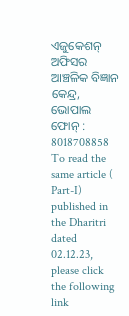ଏଜୁକେଶନ୍ ଅଫିସର
ଆଞ୍ଚଳିକ ବିଜ୍ଞାନ କେନ୍ଦ୍ର,
ଭୋପାଲ
ଫୋନ୍ : 8018708858
To read the same article ( Part-I) published in the Dharitri dated 02.12.23, please click the following link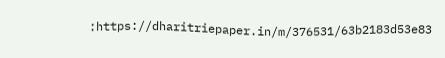:https://dharitriepaper.in/m/376531/63b2183d53e83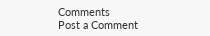Comments
Post a Comment